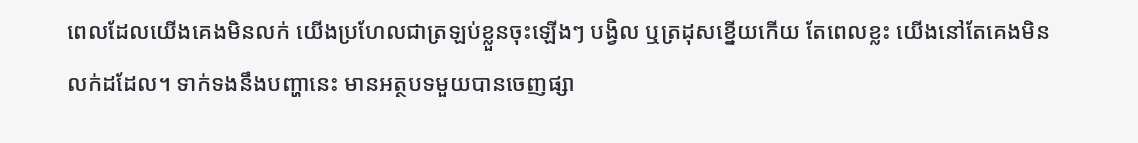ពេលដែលយើងគេងមិនលក់ យើងប្រហែលជាត្រឡប់ខ្លួនចុះឡើងៗ បង្វិល ឬត្រដុសខ្នើយកើយ តែពេលខ្លះ យើងនៅតែគេងមិនលក់ដដែល។ ទាក់ទងនឹងបញ្ហានេះ មានអត្ថបទមួយបានចេញផ្សា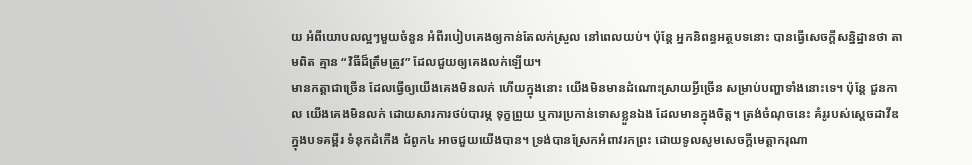យ អំពីយោបលល្អៗមួយចំនួន អំពីរបៀបគេងឲ្យកាន់តែលក់ស្រួល នៅពេលយប់។ ប៉ុន្តែ អ្នកនិពន្ធអត្ថបទនោះ បានធ្វើសេចក្តីសន្និដ្ឋានថា តាមពិត គ្មាន “វិធីដ៏ត្រឹមត្រូវ” ដែលជួយឲ្យគេងលក់ឡើយ។
មានកត្តាជាច្រើន ដែលធ្វើឲ្យយើងគេងមិនលក់ ហើយក្នុងនោះ យើងមិនមានដំណោះស្រាយអ្វីច្រើន សម្រាប់បញ្ហាទាំងនោះទេ។ ប៉ុន្តែ ជួនកាល យើងគេងមិនលក់ ដោយសារការថប់បារម្ភ ទុក្ខព្រួយ ឬការប្រកាន់ទោសខ្លួនឯង ដែលមានក្នុងចិត្ត។ ត្រង់ចំណុចនេះ គំរូរបស់ស្តេចដាវីឌក្នុងបទគម្ពីរ ទំនុកដំកើង ជំពូក៤ អាចជួយយើងបាន។ ទ្រង់បានស្រែកអំពាវរកព្រះ ដោយទូលសូមសេចក្តីមេត្តាករុណា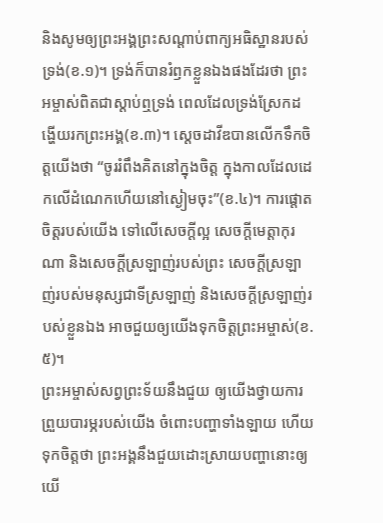និងសូមឲ្យព្រះអង្គព្រះសណ្តាប់ពាក្យអធិស្ឋានរបស់ទ្រង់(ខ.១)។ ទ្រង់ក៏បានរំឭកខ្លួនឯងផងដែរថា ព្រះអម្ចាស់ពិតជាស្តាប់ឮទ្រង់ ពេលដែលទ្រង់ស្រែកដង្ហើយរកព្រះអង្គ(ខ.៣)។ ស្តេចដាវីឌបានលើកទឹកចិត្តយើងថា “ចូររំពឹងគិតនៅក្នុងចិត្ត ក្នុងកាលដែលដេកលើដំណេកហើយនៅស្ងៀមចុះ”(ខ.៤)។ ការផ្តោតចិត្តរបស់យើង ទៅលើសេចក្តីល្អ សេចក្តីមេត្តាកុរណា និងសេចក្តីស្រឡាញ់របស់ព្រះ សេចក្តីស្រឡាញ់របស់មនុស្សជាទីស្រឡាញ់ និងសេចក្តីស្រឡាញ់របស់ខ្លួនឯង អាចជួយឲ្យយើងទុកចិត្តព្រះអម្ចាស់(ខ.៥)។
ព្រះអម្ចាស់សព្វព្រះទ័យនឹងជួយ ឲ្យយើងថ្វាយការព្រួយបារម្ភរបស់យើង ចំពោះបញ្ហាទាំងឡាយ ហើយទុកចិត្តថា ព្រះអង្គនឹងជួយដោះស្រាយបញ្ហានោះឲ្យយើ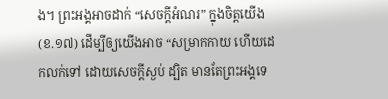ង។ ព្រះអង្គអាចដាក់ “សេចក្តីអំណរ” ក្នុងចិត្តយើង (ខ.១៧) ដើម្បីឲ្យយើងអាច “សម្រាកកាយ ហើយដេកលក់ទៅ ដោយសេចក្តីស្ងប់ ដ្បិត មានតែព្រះអង្គទេ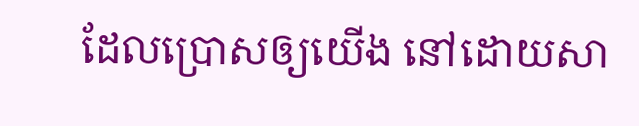ដែលប្រោសឲ្យយើង នៅដោយសា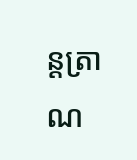ន្តត្រាណ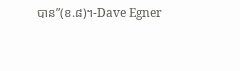បាន”(ខ.៨)។-Dave Egner